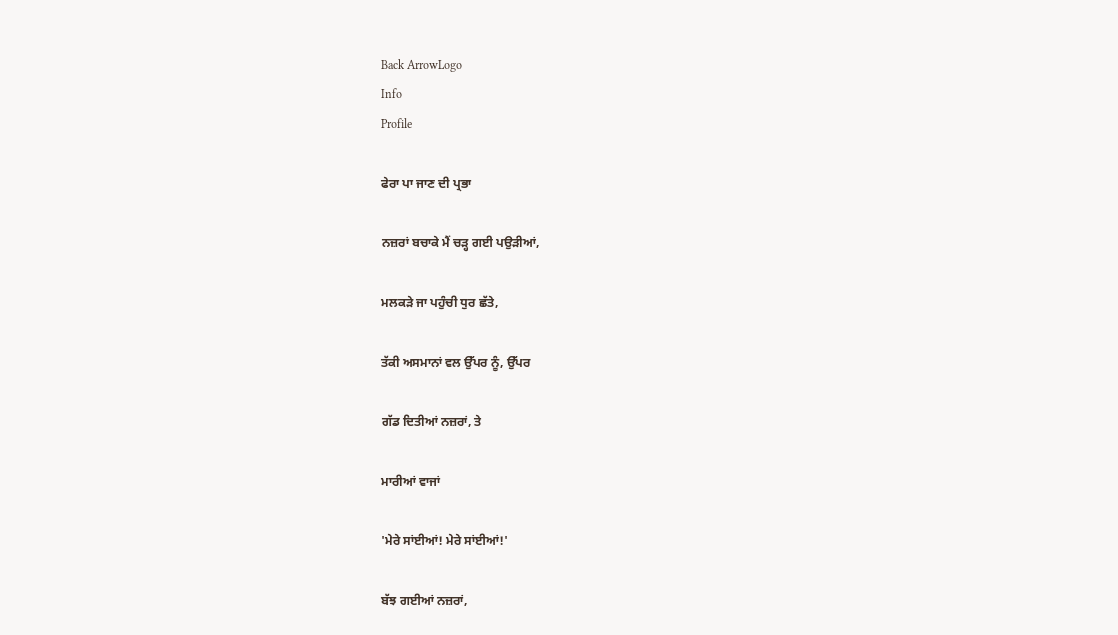Back ArrowLogo
Info
Profile

ਫੇਰਾ ਪਾ ਜਾਣ ਦੀ ਪ੍ਰਭਾ

ਨਜ਼ਰਾਂ ਬਚਾਕੇ ਮੈਂ ਚੜ੍ਹ ਗਈ ਪਉੜੀਆਂ,

ਮਲਕੜੇ ਜਾ ਪਹੁੰਚੀ ਧੁਰ ਛੱਤੇ,

ਤੱਕੀ ਅਸਮਾਨਾਂ ਵਲ ਉੱਪਰ ਨੂੰ, ਉੱਪਰ

ਗੱਡ ਦਿਤੀਆਂ ਨਜ਼ਰਾਂ, ਤੇ

ਮਾਰੀਆਂ ਵਾਜਾਂ

'ਮੇਰੇ ਸਾਂਈਆਂ! ਮੇਰੇ ਸਾਂਈਆਂ!'

ਬੱਝ ਗਈਆਂ ਨਜ਼ਰਾਂ,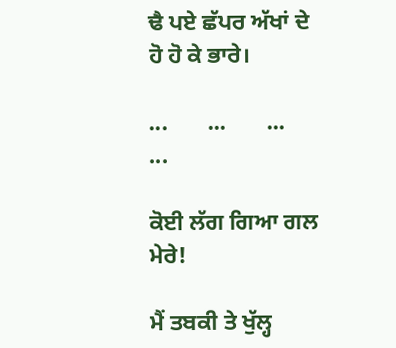ਢੈ ਪਏ ਛੱਪਰ ਅੱਖਾਂ ਦੇ ਹੋ ਹੋ ਕੇ ਭਾਰੇ।

...       ...       ...       ...

ਕੋਈ ਲੱਗ ਗਿਆ ਗਲ ਮੇਰੇ!

ਮੈਂ ਤਬਕੀ ਤੇ ਖੁੱਲ੍ਹ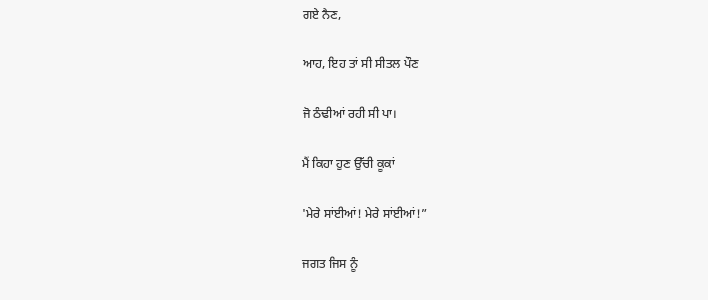ਗਏ ਨੈਣ,

ਆਹ, ਇਹ ਤਾਂ ਸੀ ਸੀਤਲ ਪੌਣ

ਜੋ ਠੰਢੀਆਂ ਰਹੀ ਸੀ ਪਾ।

ਮੈਂ ਕਿਹਾ ਹੁਣ ਉੱਚੀ ਕੂਕਾਂ

'ਮੇਰੇ ਸਾਂਈਆਂ! ਮੇਰੇ ਸਾਂਈਆਂ!”

ਜਗਤ ਜਿਸ ਨੂੰ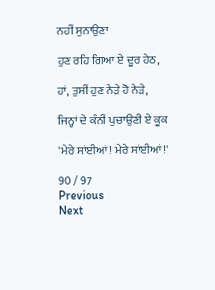ਨਹੀਂ ਸੁਨਾਉਣਾ

ਹੁਣ ਰਹਿ ਗਿਆ ਏ ਦੂਰ ਹੇਠ,

ਹਾਂ, ਤੁਸੀਂ ਹੁਣ ਨੇੜੇ ਹੋ ਨੇੜੇ,

ਜਿਨ੍ਹਾਂ ਦੇ ਕੰਨੀਂ ਪੁਚਾਉਣੀ ਏ ਕੂਕ

'ਮੇਰੇ ਸਾਂਈਆਂ! ਮੇਰੇ ਸਾਂਈਆਂ!'

90 / 97
Previous
Next